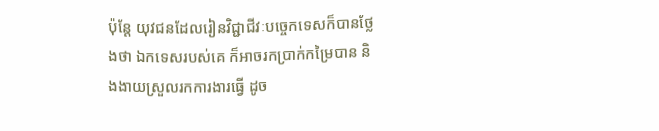ប៉ុន្តែ យុវជនដែលរៀនវិជ្ជាជីវៈបច្ចេកទេសក៏បានថ្លែងថា ឯកទេសរបស់គេ ក៏អាចរកប្រាក់កម្រៃបាន និងងាយស្រួលរកការងារធ្វើ ដូច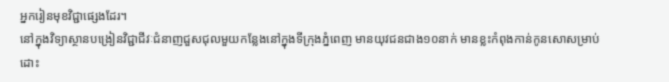អ្នករៀនមុខវិជ្ជាផ្សេងដែរ។
នៅក្នុងវិទ្យាស្ថានបង្រៀនវិជ្ជាជីវៈជំនាញជួសជុលមួយកន្លែងនៅក្នុងទីក្រុងភ្នំពេញ មានយុវជនជាង១០នាក់ មានខ្លះកំពុងកាន់កូនសោសម្រាប់ដោះ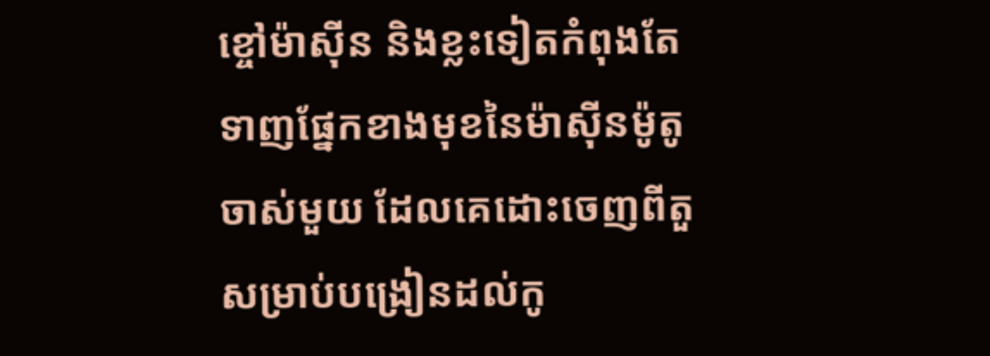ខ្ចៅម៉ាស៊ីន និងខ្លះទៀតកំពុងតែទាញផ្នែកខាងមុខនៃម៉ាស៊ីនម៉ូតូចាស់មួយ ដែលគេដោះចេញពីតួសម្រាប់បង្រៀនដល់កូ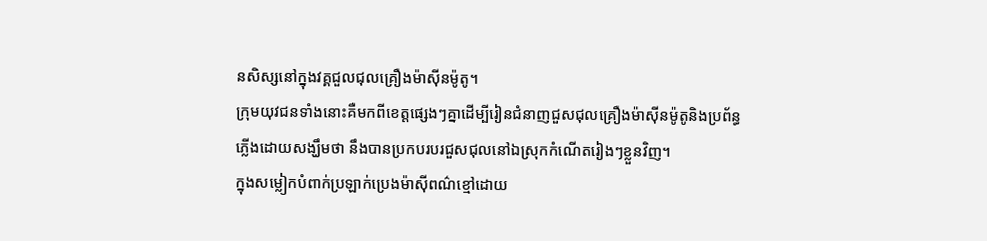នសិស្សនៅក្នុងវគ្គជួលជុលគ្រឿងម៉ាស៊ីនម៉ូតូ។
ក្រុមយុវជនទាំងនោះគឺមកពីខេត្តផ្សេងៗគ្នាដើម្បីរៀនជំនាញជួសជុលគ្រឿងម៉ាស៊ីនម៉ូតូនិងប្រព័ន្ធភ្លើងដោយសង្ឃឹមថា នឹងបានប្រកបរបរជួសជុលនៅឯស្រុកកំណើតរៀងៗខ្លួនវិញ។
ក្នុងសម្លៀកបំពាក់ប្រឡាក់ប្រេងម៉ាស៊ីពណ៌ខ្មៅដោយ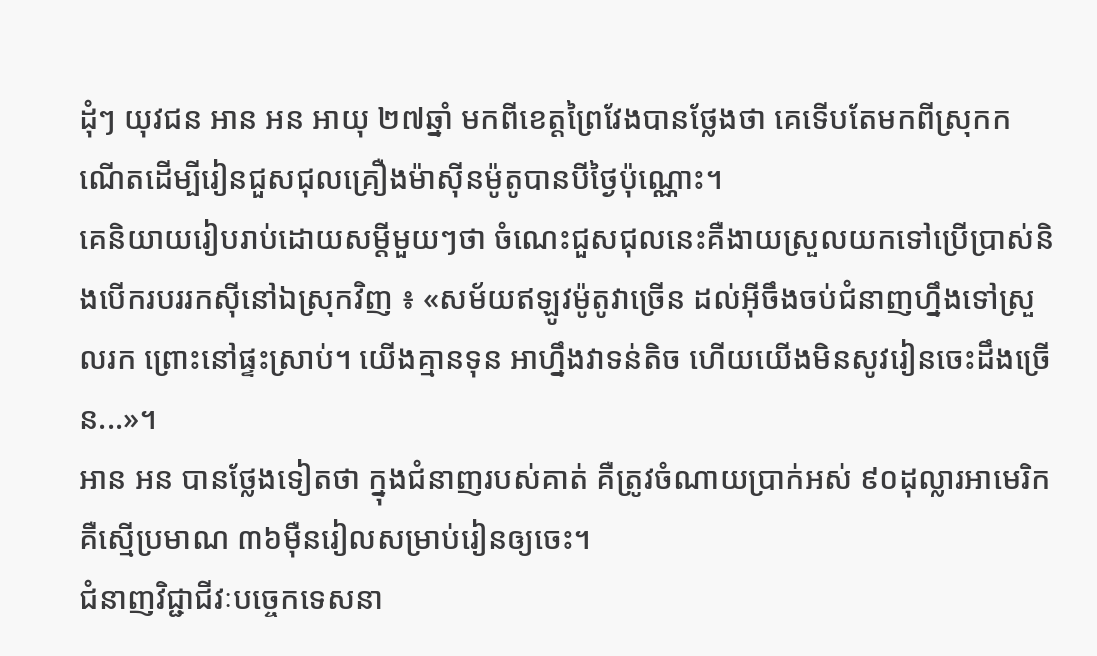ដុំៗ យុវជន អាន អន អាយុ ២៧ឆ្នាំ មកពីខេត្តព្រៃវែងបានថ្លែងថា គេទើបតែមកពីស្រុកកណើតដើម្បីរៀនជួសជុលគ្រឿងម៉ាស៊ីនម៉ូតូបានបីថ្ងៃប៉ុណ្ណោះ។
គេនិយាយរៀបរាប់ដោយសម្តីមួយៗថា ចំណេះជួសជុលនេះគឺងាយស្រួលយកទៅប្រើប្រាស់និងបើករបររកស៊ីនៅឯស្រុកវិញ ៖ «សម័យឥឡូវម៉ូតូវាច្រើន ដល់អ៊ីចឹងចប់ជំនាញហ្នឹងទៅស្រួលរក ព្រោះនៅផ្ទះស្រាប់។ យើងគ្មានទុន អាហ្នឹងវាទន់តិច ហើយយើងមិនសូវរៀនចេះដឹងច្រើន...»។
អាន អន បានថ្លែងទៀតថា ក្នុងជំនាញរបស់គាត់ គឺត្រូវចំណាយប្រាក់អស់ ៩០ដុល្លារអាមេរិក គឺស្មើប្រមាណ ៣៦ម៉ឺនរៀលសម្រាប់រៀនឲ្យចេះ។
ជំនាញវិជ្ជាជីវៈបច្ចេកទេសនា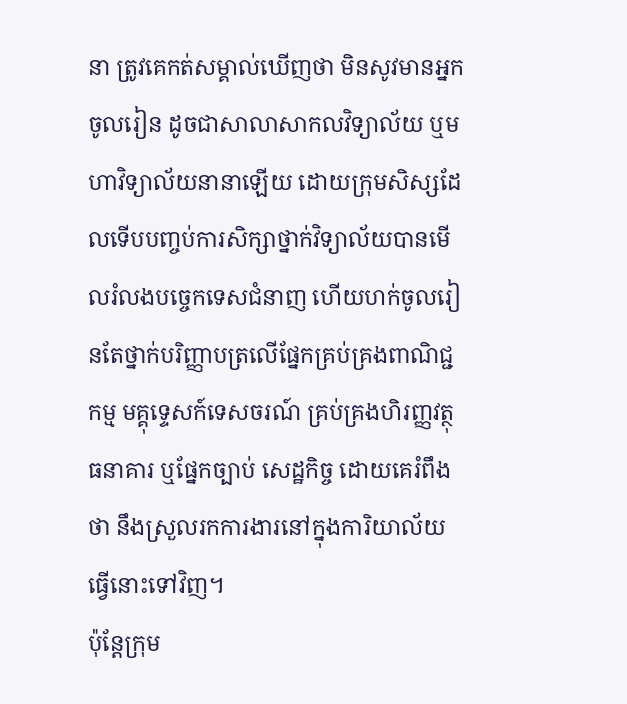នា ត្រូវគេកត់សម្គាល់ឃើញថា មិនសូវមានអ្នកចូលរៀន ដូចជាសាលាសាកលវិទ្យាល័យ ឬមហាវិទ្យាល័យនានាឡើយ ដោយក្រុមសិស្សដែលទើបបញ្ចប់ការសិក្សាថ្នាក់វិទ្យាល័យបានមើលរំលងបច្ចេកទេសជំនាញ ហើយហក់ចូលរៀនតែថ្នាក់បរិញ្ញាបត្រលើផ្នែកគ្រប់គ្រងពាណិជ្ជកម្ម មគ្គុទ្ទេសក៍ទេសចរណ៍ គ្រប់គ្រងហិរញ្ញវត្ថុ ធនាគារ ឬផ្នែកច្បាប់ សេដ្ឋកិច្ច ដោយគេរំពឹងថា នឹងស្រួលរកការងារនៅក្នុងការិយាល័យធ្វើនោះទៅវិញ។
ប៉ុន្តែក្រុម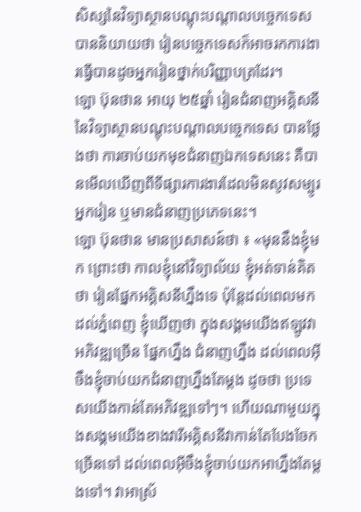សិស្សនៃវិទ្យាស្ថានបណ្តុះបណ្តាលបច្ចេកទេស បាននិយាយថា រៀនបច្ចេកទេសក៏អាចរកការងារធ្វើបានដូចអ្នករៀនថ្នាក់បរិញ្ញាបត្រដែរ។
ឡោ ប៊ុនថាន អាយុ ២៥ឆ្នាំ រៀនជំនាញអគ្គិសនីនៃវិទ្យាស្ថានបណ្តុះបណ្តាលបច្ចេកទេស បានថ្លែងថា ការចាប់យកមុខជំនាញឯកទេសនេះ គឺបានមើលឃើញពីទីផ្សារការងារដែលមិនសូវសម្បូរអ្នករៀន ឬមានជំនាញប្រភេទនេះ។
ឡោ ប៊ុនថាន មានប្រសាសន៍ថា ៖ «មុននឹងខ្ញុំមក ព្រោះថា កាលខ្ញុំនៅវិទ្យាល័យ ខ្ញុំអត់ទាន់គិតថា រៀនផ្នែកអគ្គិសនីហ្នឹងទេ ប៉ុន្តែដល់ពេលមកដល់ភ្នំពេញ ខ្ញុំឃើញថា ក្នុងសង្គមយើងឥឡូវវាអភិវឌ្ឍច្រើន ផ្នែកហ្នឹង ជំនាញហ្នឹង ដល់ពេលអ៊ីចឹងខ្ញុំចាប់យកជំនាញហ្នឹងតែម្ដង ដូចថា ប្រទេសយើងកាន់តែអភិវឌ្ឍទៅៗ។ ហើយណាមួយក្នុងសង្គមយើងខាងវារីអគ្គិសនីវាកាន់តែបែងចែកច្រើនទៅ ដល់ពេលអ៊ីចឹងខ្ញុំចាប់យកអាហ្នឹងតែម្ដងទៅ។ វាអាស្រ័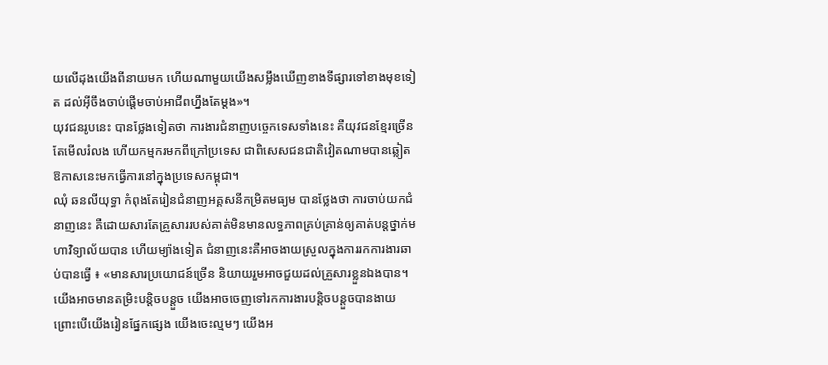យលើដុងយើងពីនាយមក ហើយណាមួយយើងសម្លឹងឃើញខាងទីផ្សារទៅខាងមុខទៀត ដល់អ៊ីចឹងចាប់ផ្ដើមចាប់អាជីពហ្នឹងតែម្ដង»។
យុវជនរូបនេះ បានថ្លែងទៀតថា ការងារជំនាញបច្ចេកទេសទាំងនេះ គឺយុវជនខ្មែរច្រើនតែមើលរំលង ហើយកម្មករមកពីក្រៅប្រទេស ជាពិសេសជនជាតិវៀតណាមបានឆ្លៀតឱកាសនេះមកធ្វើការនៅក្នុងប្រទេសកម្ពុជា។
ឈុំ ឆនលីយុទ្ធា កំពុងតែរៀនជំនាញអគ្គសនីកម្រិតមធ្យម បានថ្លែងថា ការចាប់យកជំនាញនេះ គឺដោយសារតែគ្រួសាររបស់គាត់មិនមានលទ្ធភាពគ្រប់គ្រាន់ឲ្យគាត់បន្តថ្នាក់មហាវិទ្យាល័យបាន ហើយម្យ៉ាងទៀត ជំនាញនេះគឺអាចងាយស្រួលក្នុងការរកការងារឆាប់បានធ្វើ ៖ «មានសារប្រយោជន៍ច្រើន និយាយរួមអាចជួយដល់គ្រួសារខ្លួនឯងបាន។ យើងអាចមានតម្រិះបន្តិចបន្តួច យើងអាចចេញទៅរកការងារបន្តិចបន្តួចបានងាយ ព្រោះបើយើងរៀនផ្នែកផ្សេង យើងចេះល្មមៗ យើងអ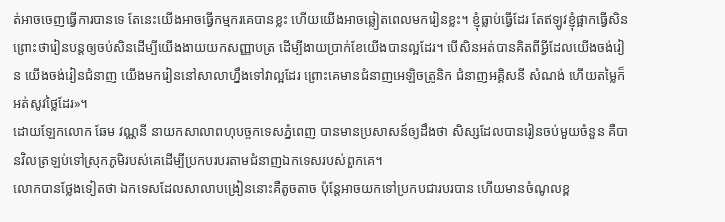ត់អាចចេញធ្វើការបានទេ តែនេះយើងអាចធ្វើកម្មករគេបានខ្លះ ហើយយើងអាចឆ្លៀតពេលមករៀនខ្លះ។ ខ្ញុំធ្លាប់ធ្វើដែរ តែឥឡូវខ្ញុំផ្អាកធ្វើសិន ព្រោះថារៀនបន្តឲ្យចប់សិនដើម្បីយើងងាយយកសញ្ញាបត្រ ដើម្បីងាយប្រាក់ខែយើងបានល្អដែរ។ បើសិនអត់បានគិតពីអ្វីដែលយើងចង់រៀន យើងចង់រៀនជំនាញ យើងមករៀននៅសាលាហ្នឹងទៅវាល្អដែរ ព្រោះគេមានជំនាញអេឡិចត្រូនិក ជំនាញអគ្គិសនី សំណង់ ហើយតម្លៃក៏អត់សូវថ្លៃដែរ»។
ដោយឡែកលោក ឆែម វណ្ណនី នាយកសាលាពហុបច្ចកទេសភ្នំពេញ បានមានប្រសាសន៍ឲ្យដឹងថា សិស្សដែលបានរៀនចប់មួយចំនួន គឺបានវិលត្រឡប់ទៅស្រុកភូមិរបស់គេដើម្បីប្រកបរបរតាមជំនាញឯកទេសរបស់ពួកគេ។
លោកបានថ្លែងទៀតថា ឯកទេសដែលសាលាបង្រៀននោះគឺតូចតាច ប៉ុន្តែអាចយកទៅប្រកបជារបរបាន ហើយមានចំណូលខ្ព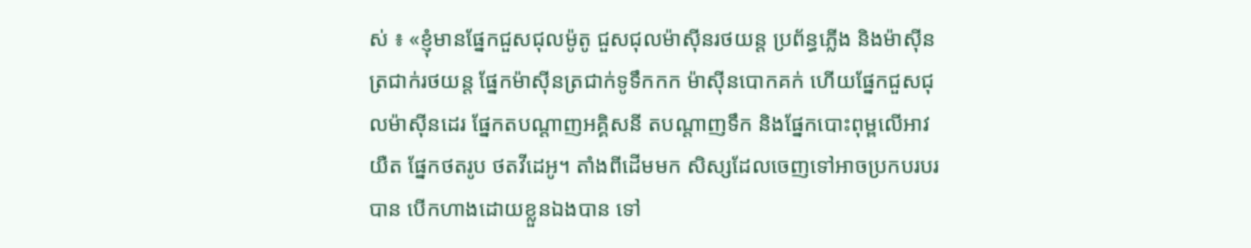ស់ ៖ «ខ្ញុំមានផ្នែកជួសជុលម៉ូតូ ជួសជុលម៉ាស៊ីនរថយន្ត ប្រព័ន្ធភ្លើង និងម៉ាស៊ីនត្រជាក់រថយន្ត ផ្នែកម៉ាស៊ីនត្រជាក់ទូទឹកកក ម៉ាស៊ីនបោកគក់ ហើយផ្នែកជួសជុលម៉ាស៊ីនដេរ ផ្នែកតបណ្ដាញអគ្គិសនី តបណ្ដាញទឹក និងផ្នែកបោះពុម្ពលើអាវយឺត ផ្នែកថតរូប ថតវីដេអូ។ តាំងពីដើមមក សិស្សដែលចេញទៅអាចប្រកបរបរបាន បើកហាងដោយខ្លួនឯងបាន ទៅ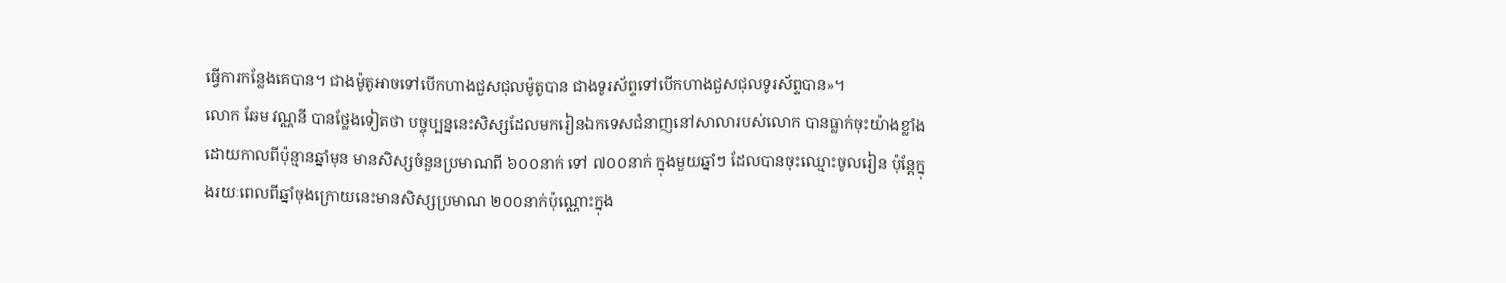ធ្វើការកន្លែងគេបាន។ ជាងម៉ូតូអាចទៅបើកហាងជួសជុលម៉ូតូបាន ជាងទូរស័ព្ទទៅបើកហាងជួសជុលទូរស័ព្ទបាន»។
លោក ឆែម វណ្ណនី បានថ្លែងទៀតថា បច្ចុប្បន្ននេះសិស្សដែលមករៀនឯកទេសជំនាញនៅសាលារបស់លោក បានធ្លាក់ចុះយ៉ាងខ្លាំង ដោយកាលពីប៉ុន្មានឆ្នាំមុន មានសិស្សចំនួនប្រមាណពី ៦០០នាក់ ទៅ ៧០០នាក់ ក្នុងមួយឆ្នាំៗ ដែលបានចុះឈ្មោះចូលរៀន ប៉ុន្តែក្នុងរយៈពេលពីឆ្នាំចុងក្រោយនេះមានសិស្សប្រមាណ ២០០នាក់ប៉ុណ្ណោះក្នុង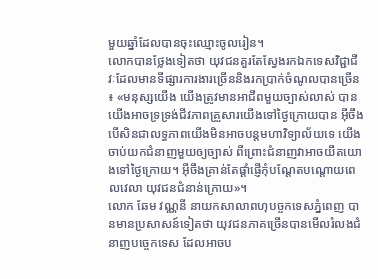មួយឆ្នាំដែលបានចុះឈ្មោះចូលរៀន។
លោកបានថ្លែងទៀតថា យុវជនគួរតែស្វែងរកឯកទេសវិជ្ជាជីវៈដែលមានទីផ្សារការងារច្រើននិងរកប្រាក់ចំណូលបានច្រើន ៖ «មនុស្សយើង យើងត្រូវមានអាជីពមួយច្បាស់លាស់ បានយើងអាចទ្រទ្រង់ជីវភាពគ្រួសារយើងទៅថ្ងៃក្រោយបាន អ៊ីចឹងបើសិនជាលទ្ធភាពយើងមិនអាចបន្តមហាវិទ្យាល័យទេ យើងចាប់យកជំនាញមួយឲ្យច្បាស់ ពីព្រោះជំនាញវាអាចយឹតយោងទៅថ្ងៃក្រោយ។ អ៊ីចឹងគ្រាន់តែផ្ដាំផ្ញើកុំបណ្ដែតបណ្ដោយពេលវេលា យុវជនជំនាន់ក្រោយ»។
លោក ឆែម វណ្ណនី នាយកសាលាពហុបច្ចកទេសភ្នំពេញ បានមានប្រសាសន៍ទៀតថា យុវជនភាគច្រើនបានមើលរំលងជំនាញបច្ចេកទេស ដែលអាចប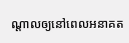ណ្តាលឲ្យនៅពេលអនាគត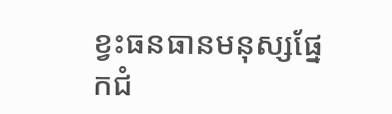ខ្វះធនធានមនុស្សផ្នែកជំ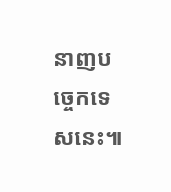នាញបច្ចេកទេសនេះ៕